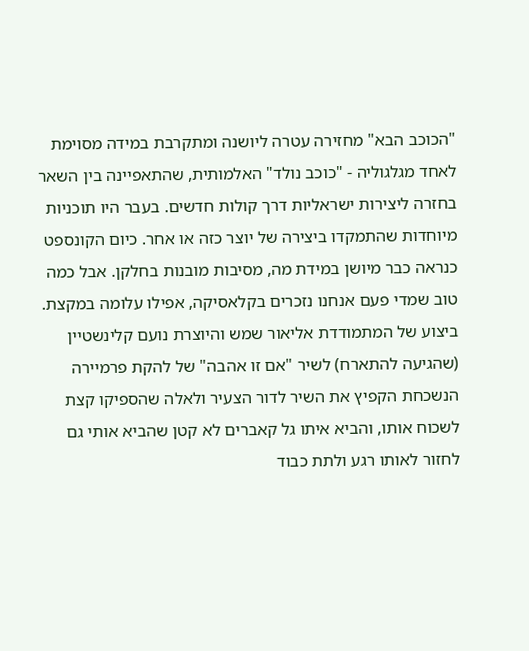"הכוכב הבא" מחזירה עטרה ליושנה ומתקרבת במידה מסוימת לאחד מגלגוליה - "כוכב נולד" האלמותית, שהתאפיינה בין השאר בחזרה ליצירות ישראליות דרך קולות חדשים. בעבר היו תוכניות מיוחדות שהתמקדו ביצירה של יוצר כזה או אחר. כיום הקונספט כנראה כבר מיושן במידת מה, מסיבות מובנות בחלקן. אבל כמה טוב שמדי פעם אנחנו נזכרים בקלאסיקה, אפילו עלומה במקצת.
ביצוע של המתמודדת אליאור שמש והיוצרת נועם קלינשטיין (שהגיעה להתארח) לשיר "אם זו אהבה" של להקת פרמיירה הנשכחת הקפיץ את השיר לדור הצעיר ולאלה שהספיקו קצת לשכוח אותו, והביא איתו גל קאברים לא קטן שהביא אותי גם לחזור לאותו רגע ולתת כבוד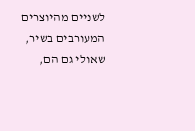לשניים מהיוצרים המעורבים בשיר, שאולי גם הם,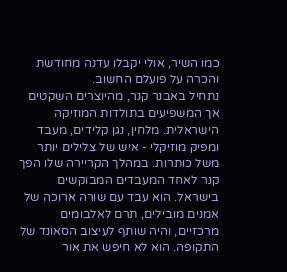כמו השיר, אולי יקבלו עדנה מחודשת והכרה על פועלם החשוב.
נתחיל באבנר קנר, מהיוצרים השקטים אך המשפיעים בתולדות המוזיקה הישראלית. מלחין, נגן קלידים, מעבד ומפיק מוזיקלי - איש של צלילים יותר משל כותרות. במהלך הקריירה שלו הפך קנר לאחד המעבדים המבוקשים בישראל. הוא עבד עם שורה ארוכה של אמנים מובילים, תרם לאלבומים מרכזיים, והיה שותף לעיצוב הסאונד של התקופה. הוא לא חיפש את אור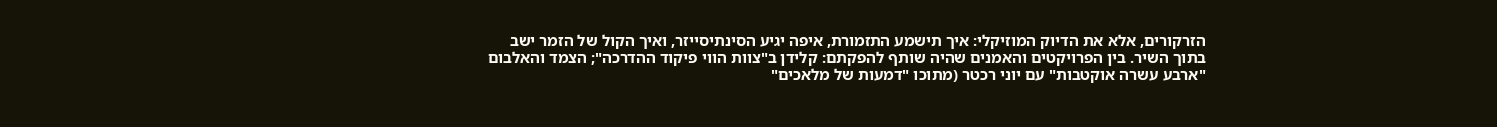הזרקורים, אלא את הדיוק המוזיקלי: איך תישמע התזמורת, איפה יגיע הסינתיסייזר, ואיך הקול של הזמר ישב בתוך השיר. בין הפרויקטים והאמנים שהיה שותף להפקתם: קלידן ב"צוות הווי פיקוד ההדרכה"; הצמד והאלבום "ארבע עשרה אוקטבות" עם יוני רכטר (מתוכו "דמעות של מלאכים"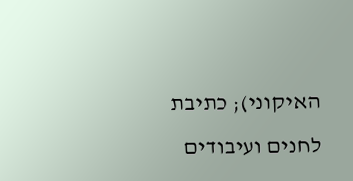האיקוני); כתיבת לחנים ועיבודים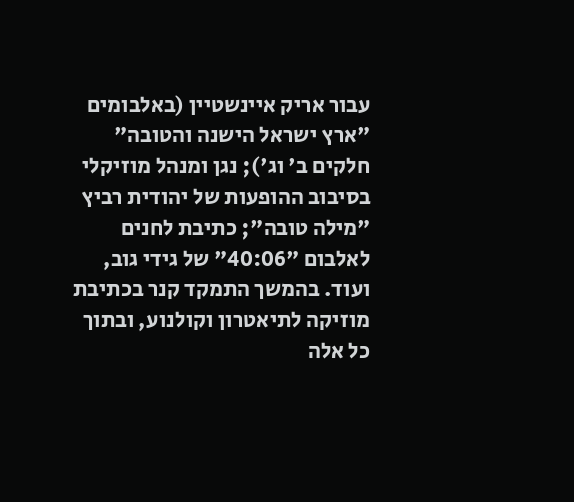עבור אריק איינשטיין (באלבומים "ארץ ישראל הישנה והטובה" חלקים ב' וג'); נגן ומנהל מוזיקלי בסיבוב ההופעות של יהודית רביץ "מילה טובה"; כתיבת לחנים לאלבום "40:06" של גידי גוב, ועוד. בהמשך התמקד קנר בכתיבת מוזיקה לתיאטרון וקולנוע, ובתוך כל אלה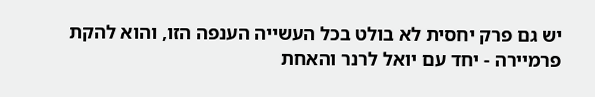יש גם פרק יחסית לא בולט בכל העשייה הענפה הזו, והוא להקת פרמיירה - יחד עם יואל לרנר והאחת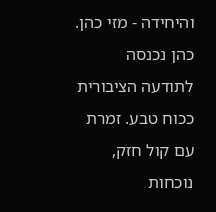והיחידה - מזי כהן.
כהן נכנסה לתודעה הציבורית ככוח טבע. זמרת עם קול חזק, נוכחות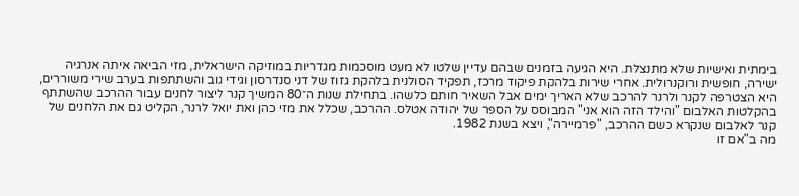בימתית ואישיות שלא מתנצלת. היא הגיעה בזמנים שבהם עדיין שלטו לא מעט מוסכמות מגדריות במוזיקה הישראלית, מזי הביאה איתה אנרגיה ישירה, חופשית ורוקנרולית. אחרי שירות בלהקת פיקוד מרכז, תפקיד הסולנית בלהקת גזוז של דני סנדרסון וגידי גוב והשתתפות בערב שירי משוררים, היא הצטרפה לקנר ולרנר להרכב שלא האריך ימים אבל השאיר חותם כלשהו. בתחילת שנות ה־80 המשיך קנר ליצור לחנים עבור ההרכב שהשתתף בהקלטות האלבום "והילד הזה הוא אני" המבוסס על הספר של יהודה אטלס. ההרכב, שכלל את מזי כהן ואת יואל לרנר, הקליט גם את הלחנים של קנר לאלבום שנקרא כשם ההרכב, "פרמיירה", ויצא בשנת 1982.
מה ב"אם זו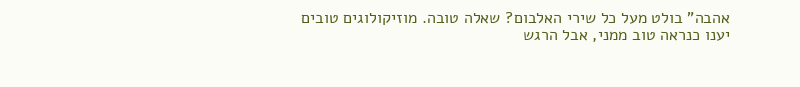אהבה" בולט מעל כל שירי האלבום? שאלה טובה. מוזיקולוגים טובים יענו כנראה טוב ממני, אבל הרגש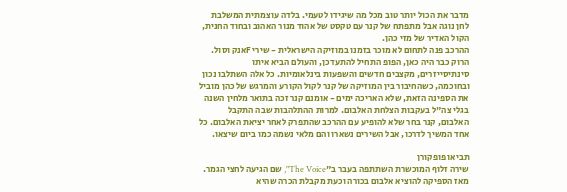מדבר את הכול יותר טוב מכל מה שיגידו לטעמי. בלדה עוצמתית המשלבת לחן נוגה אבל מתפתח של קנר עם טקסט של אהוד מנור האהוב ובחוד החנית, הקול האדיר של מזי כהן.
ההרכב פנה לתחום לא מוכר בזמנו במוזיקה הישראלית - שירי Fאנק וסול. הרוק כבר היה כאן, הפופ התחיל להתעדכן, והעולם הביא איתו סינתיסייזרים, מקצבים חדשים והשפעות בינלאומיות. כל אלה השתלבו נכון ובחוכמה, כשהחיבור בין המוזיקה של קנר לקול הקורע והמרגש של כהן מוביל את הספינה הזאת, שלא האריכה ימים - אומנם קנר זכה בתואר מלחין השנה בגלי צה"ל בעקבות הצלחת האלבום. למרות ההתלהבות שבה התקבל האלבום, קנר בחר שלא להופיע עם ההרכב שהתפרק לאחר יציאת האלבום. כל אחד המשיך לדרכו, אבל השירים נשארו והם מלאי נשמה כמו ביום שיצאו.

תביאו פופקורן
שירה זלוף המוכשרת השתתפה בעבר ב"The Voice", שם הגיעה לחצי הגמר. מאז הספיקה להוציא אלבום בכורה וכעת מקבלת הכרה שהיא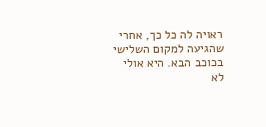ראויה לה כל כך, אחרי שהגיעה למקום השלישי בכוכב הבא. היא אולי לא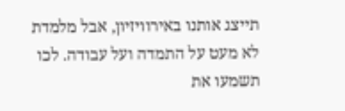תייצג אותנו באירוויזיון, אבל מלמדת לא מעט על התמדה ועל עבודה. לכו תשמעו את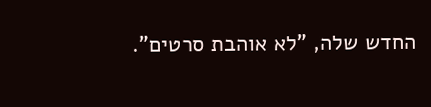החדש שלה, "לא אוהבת סרטים".